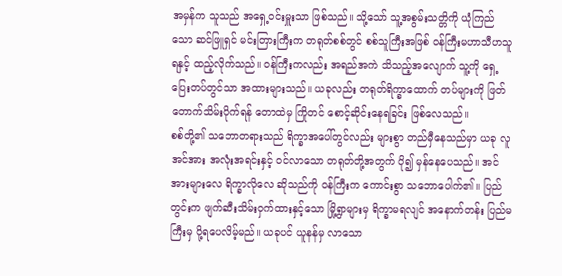အမှန်က သူသည် အရှေ့ဝင်းမှူးသာ ဖြစ်သည်။ သို့သော် သူ့အစွမ်းသတ္တိကို ယုံကြည်သော ဆင်ဖြူရှင် မင်းတြားကြီးက တရုတ်စစ်တွင် စစ်သူကြီးအဖြစ် ဝန်ကြီးမဟာသီဟသူရနှင့် ထည့်လိုက်သည်။ ဝန်ကြီးကလည်း အရည်အကဲ သိသည့်အလျောက် သူ့ကို ရှေ့ပြေးတပ်တွင်သာ အထားများသည်။ ယခုလည်း တရုတ်ရိက္ခာထောက် တပ်များကို ဖြတ်တောက်သိမ်းပိုက်ရန် တောထဲမှ ကြိုတင် စောင့်ဆိုင်းနေရခြင်း ဖြစ်လေသည်။
စစ်တို့၏ သဘောတရားသည် ရိက္ခာအပေါ်တွင်လည်း များစွာ တည်မှီနေသည်မှာ ယခု လူအင်အား အလုံးအရင်းနှင့် ဝင်လာသော တရုတ်တို့အတွက် ပို၍ မှန်နေပေသည်။ အင်အားများလေ ရိက္ခာလိုလေ ဆိုသည်ကို ဝန်ကြီးက ကောင်းစွာ သဘောပေါက်၏။ ပြည်တွင်းက ဖျက်ဆီးသိမ်းဝှက်ထားနှင့်သော မြို့ရွာများမှ ရိက္ခာမရလျင် အနောက်တန်း ပြည်မကြီးမှ ပို့ရပေလိမ့်မည်။ ယခုပင် ယူနန်မှ လာသော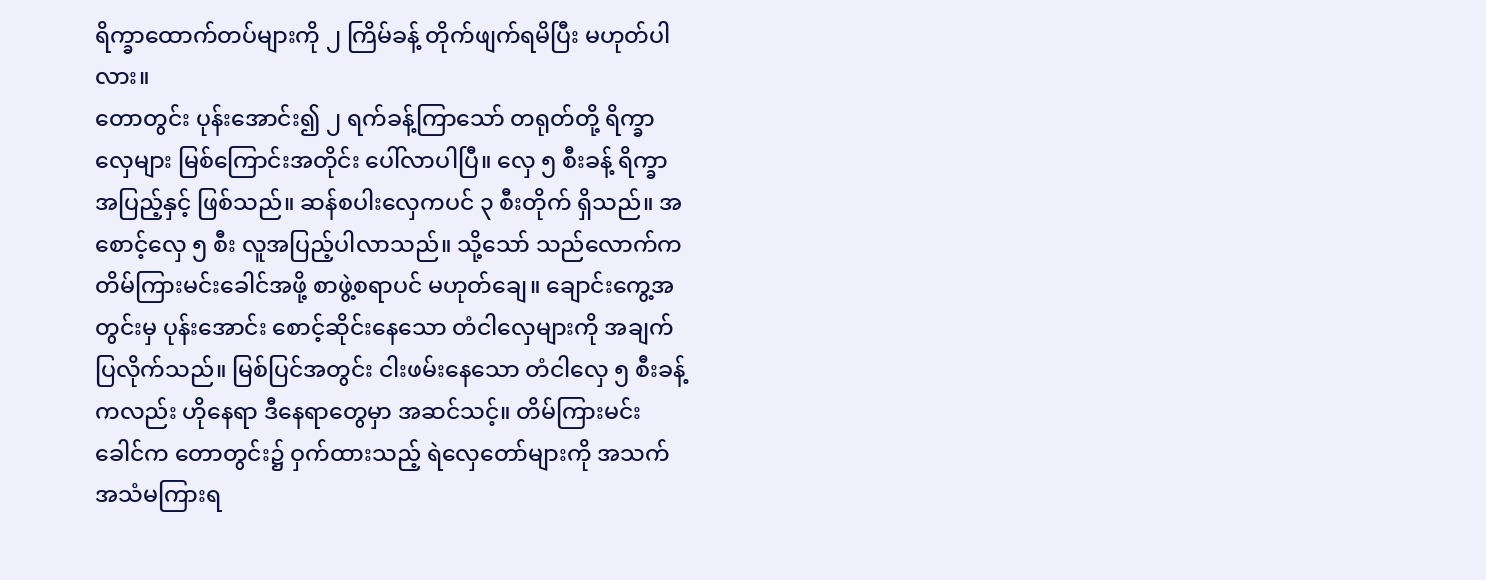ရိက္ခာထောက်တပ်များကို ၂ ကြိမ်ခန့် တိုက်ဖျက်ရမိပြီး မဟုတ်ပါလား။
တောတွင်း ပုန်းအောင်း၍ ၂ ရက်ခန့်ကြာသော် တရုတ်တို့ ရိက္ခာလှေများ မြစ်ကြောင်းအတိုင်း ပေါ်လာပါပြီ။ လှေ ၅ စီးခန့် ရိက္ခာအပြည့်နှင့် ဖြစ်သည်။ ဆန်စပါးလှေကပင် ၃ စီးတိုက် ရှိသည်။ အစောင့်လှေ ၅ စီး လူအပြည့်ပါလာသည်။ သို့သော် သည်လောက်က တိမ်ကြားမင်းခေါင်အဖို့ စာဖွဲ့စရာပင် မဟုတ်ချေ။ ချောင်းကွေ့အတွင်းမှ ပုန်းအောင်း စောင့်ဆိုင်းနေသော တံငါလှေများကို အချက်ပြလိုက်သည်။ မြစ်ပြင်အတွင်း ငါးဖမ်းနေသော တံငါလှေ ၅ စီးခန့်ကလည်း ဟိုနေရာ ဒီနေရာတွေမှာ အဆင်သင့်။ တိမ်ကြားမင်းခေါင်က တောတွင်း၌ ဝှက်ထားသည့် ရဲလှေတော်များကို အသက်အသံမကြားရ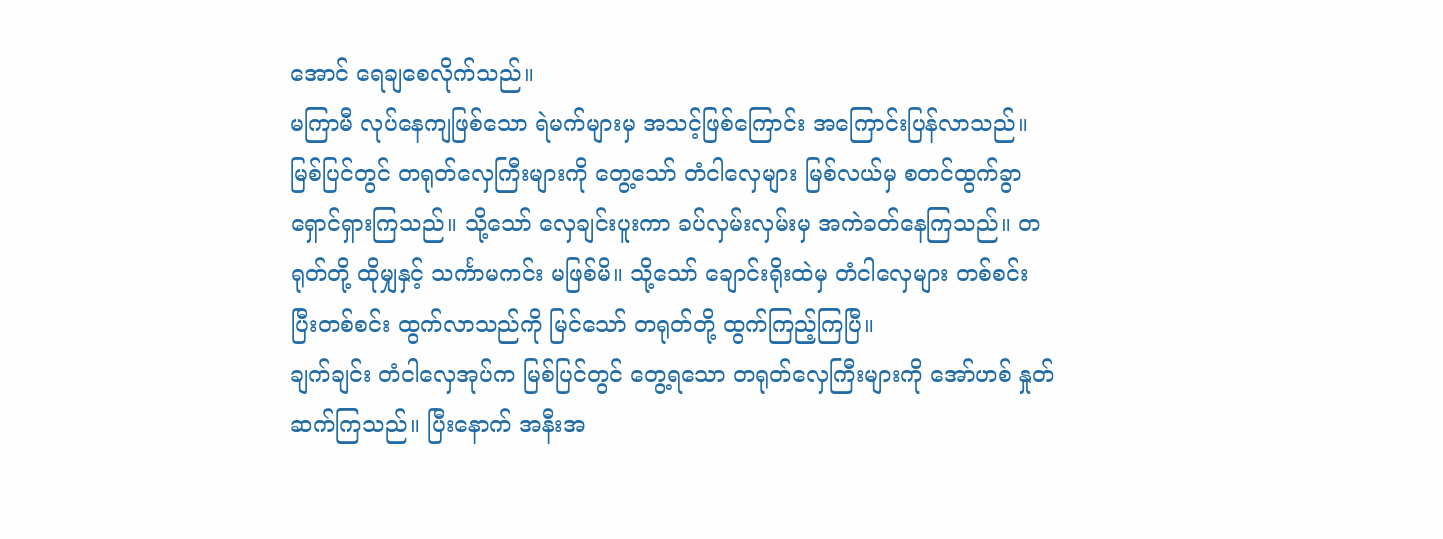အောင် ရေချစေလိုက်သည်။
မကြာမီ လုပ်နေကျဖြစ်သော ရဲမက်များမှ အသင့်ဖြစ်ကြောင်း အကြောင်းပြန်လာသည်။ မြစ်ပြင်တွင် တရုတ်လှေကြီးများကို တွေ့သော် တံငါလှေများ မြစ်လယ်မှ စတင်ထွက်ခွာ ရှောင်ရှားကြသည်။ သို့သော် လှေချင်းပူးကာ ခပ်လှမ်းလှမ်းမှ အကဲခတ်နေကြသည်။ တရုတ်တို့ ထိုမျှနှင့် သင်္ကာမကင်း မဖြစ်မိ။ သို့သော် ချောင်းရိုးထဲမှ တံငါလှေများ တစ်စင်းပြီးတစ်စင်း ထွက်လာသည်ကို မြင်သော် တရုတ်တို့ ထွက်ကြည့်ကြပြီ။
ချက်ချင်း တံငါလှေအုပ်က မြစ်ပြင်တွင် တွေ့ရသော တရုတ်လှေကြီးများကို အော်ဟစ် နှုတ်ဆက်ကြသည်။ ပြီးနောက် အနီးအ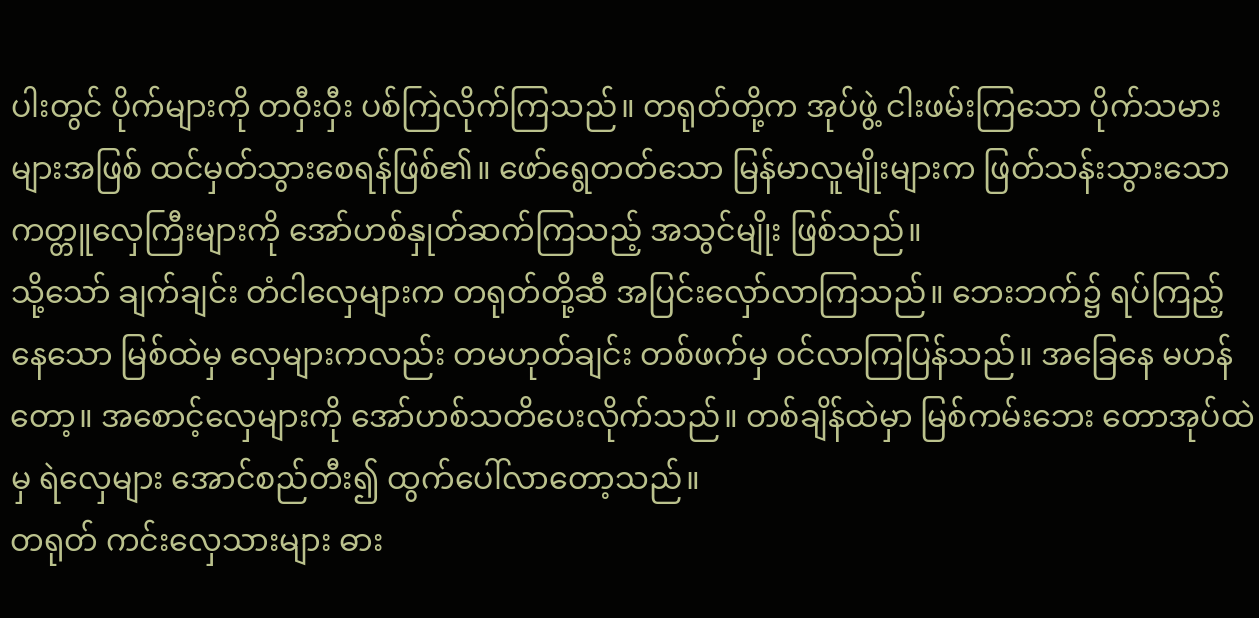ပါးတွင် ပိုက်များကို တဝှီးဝှီး ပစ်ကြဲလိုက်ကြသည်။ တရုတ်တို့က အုပ်ဖွဲ့ ငါးဖမ်းကြသော ပိုက်သမားများအဖြစ် ထင်မှတ်သွားစေရန်ဖြစ်၏။ ဖော်ရွေတတ်သော မြန်မာလူမျိုးများက ဖြတ်သန်းသွားသော ကတ္တူလှေကြီးများကို အော်ဟစ်နှုတ်ဆက်ကြသည့် အသွင်မျိုး ဖြစ်သည်။
သို့သော် ချက်ချင်း တံငါလှေများက တရုတ်တို့ဆီ အပြင်းလှော်လာကြသည်။ ဘေးဘက်၌ ရပ်ကြည့်နေသော မြစ်ထဲမှ လှေများကလည်း တမဟုတ်ချင်း တစ်ဖက်မှ ဝင်လာကြပြန်သည်။ အခြေနေ မဟန်တော့။ အစောင့်လှေများကို အော်ဟစ်သတိပေးလိုက်သည်။ တစ်ချိန်ထဲမှာ မြစ်ကမ်းဘေး တောအုပ်ထဲမှ ရဲလှေများ အောင်စည်တီး၍ ထွက်ပေါ်လာတော့သည်။
တရုတ် ကင်းလှေသားများ ဓား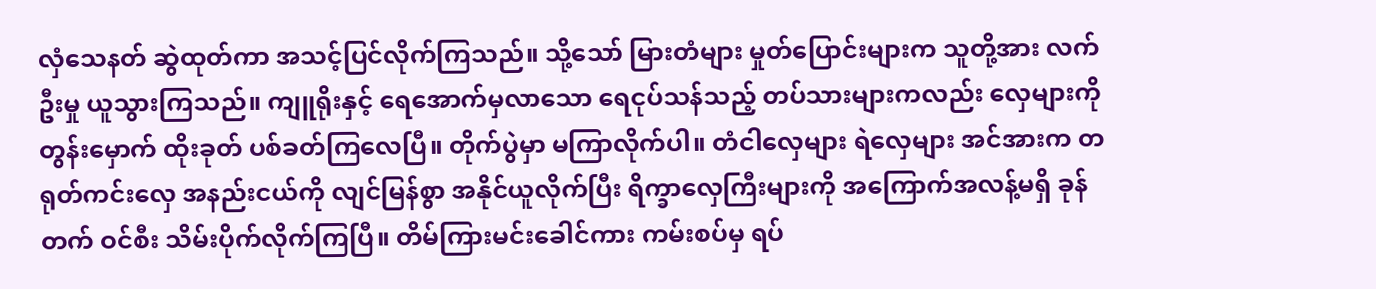လှံသေနတ် ဆွဲထုတ်ကာ အသင့်ပြင်လိုက်ကြသည်။ သို့သော် မြားတံများ မှုတ်ပြောင်းများက သူတို့အား လက်ဦးမှု ယူသွားကြသည်။ ကျူရိုးနှင့် ရေအောက်မှလာသော ရေငုပ်သန်သည့် တပ်သားများကလည်း လှေများကို တွန်းမှောက် ထိုးခုတ် ပစ်ခတ်ကြလေပြီ။ တိုက်ပွဲမှာ မကြာလိုက်ပါ။ တံငါလှေများ ရဲလှေများ အင်အားက တရုတ်ကင်းလှေ အနည်းငယ်ကို လျင်မြန်စွာ အနိုင်ယူလိုက်ပြီး ရိက္ခာလှေကြီးများကို အကြောက်အလန့်မရှိ ခုန်တက် ဝင်စီး သိမ်းပိုက်လိုက်ကြပြီ။ တိမ်ကြားမင်းခေါင်ကား ကမ်းစပ်မှ ရပ်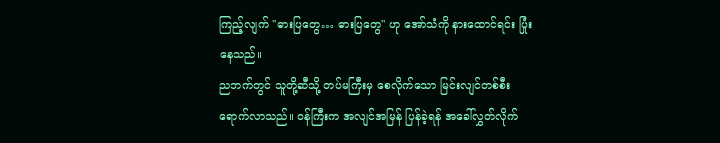ကြည့်လျက် ''ဓားပြတွေ… ဓားပြတွေ'' ဟု အော်သံကို နားထောင်ရင်း ပြုံးနေသည်။
ညဘက်တွင် သူတို့ဆီသို့ တပ်မကြီးမှ စေလိုက်သော မြင်းလျင်တစ်စီး ရောက်လာသည်။ ဝန်ကြီးက အလျင်အမြန် ပြန်ခဲ့ရန် အခေါ်လွှတ်လိုက်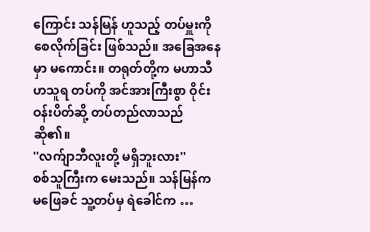ကြောင်း သန်မြန် ဟူသည့် တပ်မှူးကို စေလိုက်ခြင်း ဖြစ်သည်။ အခြေအနေမှာ မကောင်း။ တရုတ်တို့က မဟာသီဟသူရ တပ်ကို အင်အားကြီးစွာ ဝိုင်းဝန်းပိတ်ဆို့ တပ်တည်လာသည် ဆို၏။
''လက်ျာဘီလူးတို့ မရှိဘူးလား''
စစ်သူကြီးက မေးသည်။ သန်မြန်က မဖြေခင် သူ့တပ်မှ ရဲခေါင်က …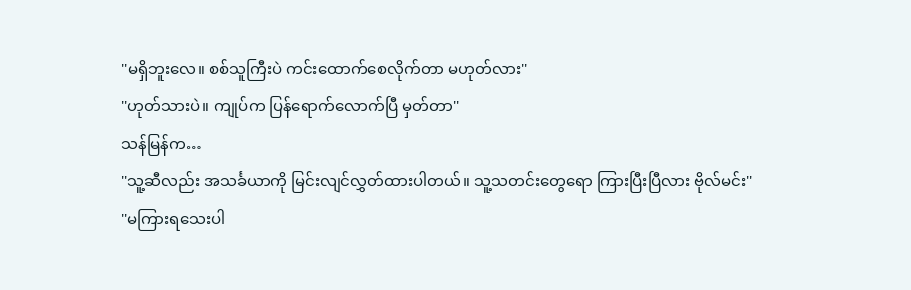''မရှိဘူးလေ။ စစ်သူကြီးပဲ ကင်းထောက်စေလိုက်တာ မဟုတ်လား''
''ဟုတ်သားပဲ။ ကျုပ်က ပြန်ရောက်လောက်ပြီ မှတ်တာ''
သန်မြန်က…
''သူ့ဆီလည်း အသင်္ခယာကို မြင်းလျင်လွှတ်ထားပါတယ်။ သူ့သတင်းတွေရော ကြားပြီးပြီလား ဗိုလ်မင်း''
''မကြားရသေးပါ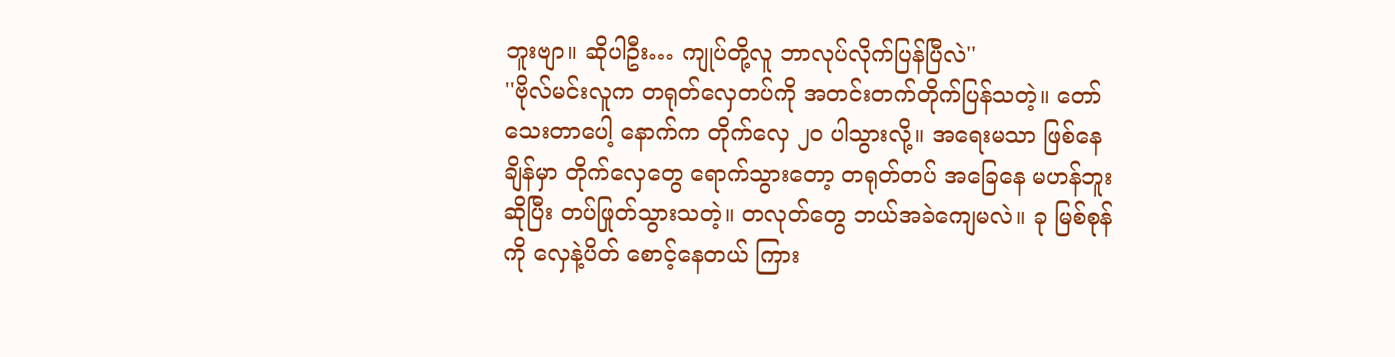ဘူးဗျာ။ ဆိုပါဦး… ကျုပ်တို့လူ ဘာလုပ်လိုက်ပြန်ပြီလဲ''
''ဗိုလ်မင်းလူက တရုတ်လှေတပ်ကို အတင်းတက်တိုက်ပြန်သတဲ့။ တော်သေးတာပေါ့ နောက်က တိုက်လှေ ၂၀ ပါသွားလို့။ အရေးမသာ ဖြစ်နေချိန်မှာ တိုက်လှေတွေ ရောက်သွားတော့ တရုတ်တပ် အခြေနေ မဟန်ဘူး ဆိုပြီး တပ်ဖြုတ်သွားသတဲ့။ တလုတ်တွေ ဘယ်အခဲကျေမလဲ။ ခု မြစ်စုန်ကို လှေနဲ့ပိတ် စောင့်နေတယ် ကြား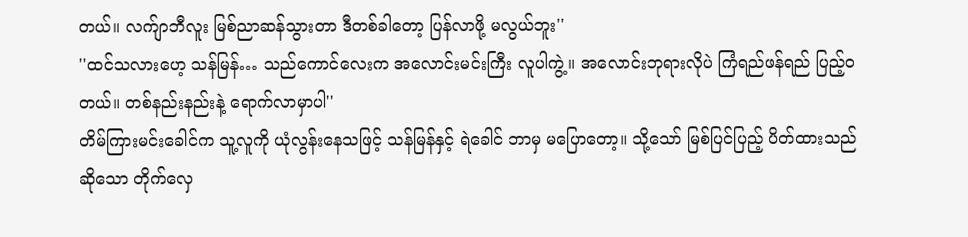တယ်။ လက်ျာဘီလူး မြစ်ညာဆန်သွားတာ ဒီတစ်ခါတော့ ပြန်လာဖို့ မလွယ်ဘူး''
''ထင်သလားဟေ့ သန်မြန်… သည်ကောင်လေးက အလောင်းမင်းကြီး လူပါကွဲ့။ အလောင်းဘုရားလိုပဲ ကြံရည်ဖန်ရည် ပြည့်ဝတယ်။ တစ်နည်းနည်းနဲ့ ရောက်လာမှာပါ''
တိမ်ကြားမင်းခေါင်က သူ့လူကို ယုံလွန်းနေသဖြင့် သန်မြန်နှင့် ရဲခေါင် ဘာမှ မပြောတော့။ သို့သော် မြစ်ပြင်ပြည့် ပိတ်ထားသည် ဆိုသော တိုက်လှေ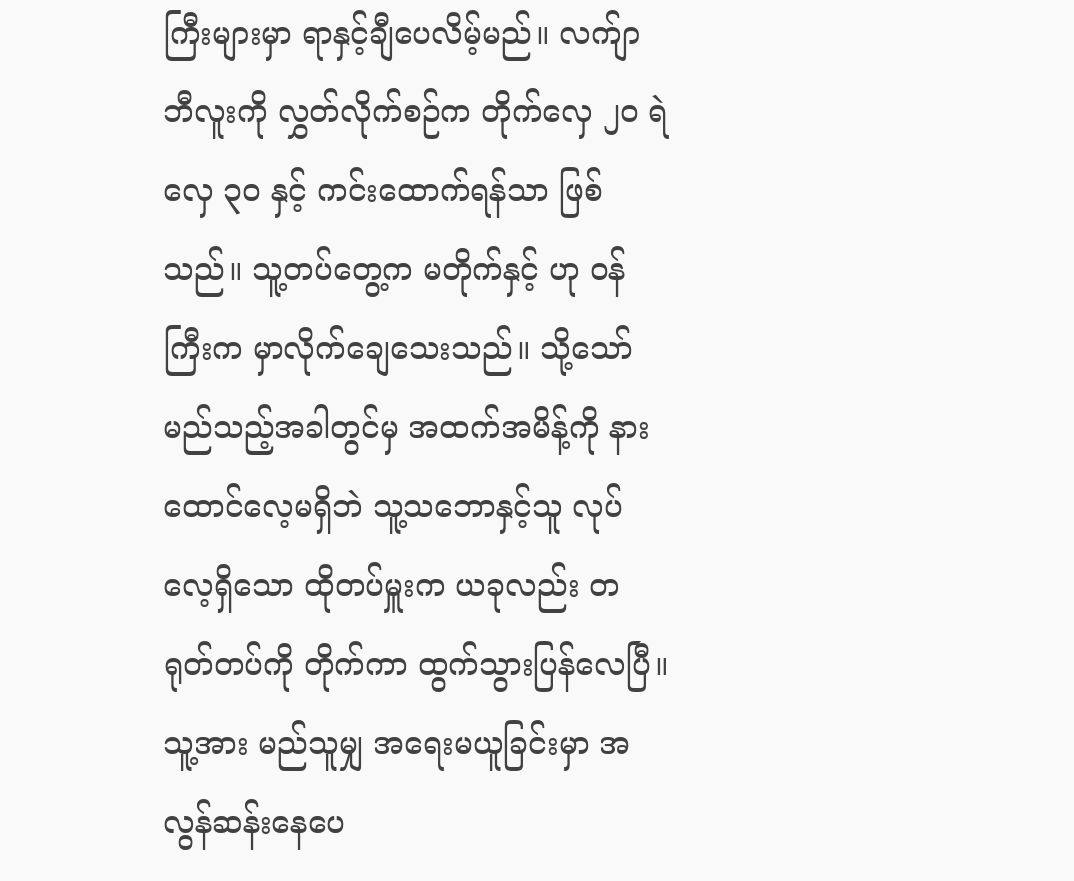ကြီးများမှာ ရာနှင့်ချီပေလိမ့်မည်။ လက်ျာဘီလူးကို လွှတ်လိုက်စဉ်က တိုက်လှေ ၂၀ ရဲလှေ ၃၀ နှင့် ကင်းထောက်ရန်သာ ဖြစ်သည်။ သူ့တပ်တွေ့က မတိုက်နှင့် ဟု ဝန်ကြီးက မှာလိုက်ချေသေးသည်။ သို့သော် မည်သည့်အခါတွင်မှ အထက်အမိန့်ကို နားထောင်လေ့မရှိဘဲ သူ့သဘောနှင့်သူ လုပ်လေ့ရှိသော ထိုတပ်မှူးက ယခုလည်း တရုတ်တပ်ကို တိုက်ကာ ထွက်သွားပြန်လေပြီ။ သူ့အား မည်သူမျှ အရေးမယူခြင်းမှာ အလွန်ဆန်းနေပေ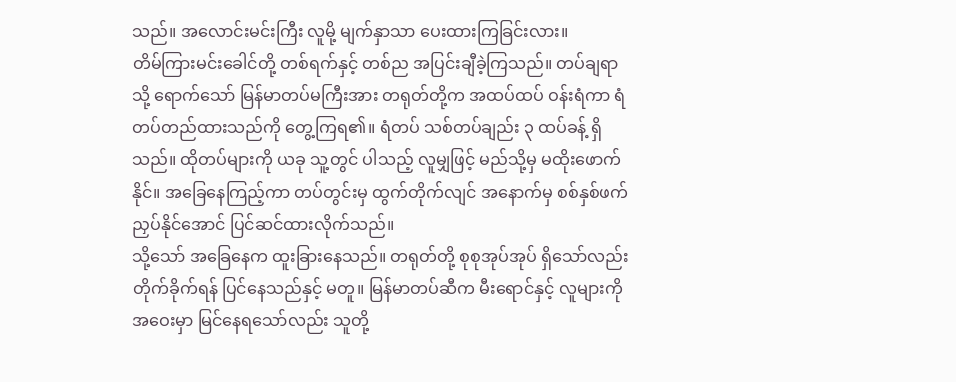သည်။ အလောင်းမင်းကြီး လူမို့ မျက်နှာသာ ပေးထားကြခြင်းလား။
တိမ်ကြားမင်းခေါင်တို့ တစ်ရက်နှင့် တစ်ည အပြင်းချီခဲ့ကြသည်။ တပ်ချရာသို့ ရောက်သော် မြန်မာတပ်မကြီးအား တရုတ်တို့က အထပ်ထပ် ဝန်းရံကာ ရံတပ်တည်ထားသည်ကို တွေ့ကြရ၏။ ရံတပ် သစ်တပ်ချည်း ၃ ထပ်ခန့် ရှိသည်။ ထိုတပ်များကို ယခု သူ့တွင် ပါသည့် လူမျှဖြင့် မည်သို့မှ မထိုးဖောက်နိုင်။ အခြေနေကြည့်ကာ တပ်တွင်းမှ ထွက်တိုက်လျင် အနောက်မှ စစ်နှစ်ဖက်ညှပ်နိုင်အောင် ပြင်ဆင်ထားလိုက်သည်။
သို့သော် အခြေနေက ထူးခြားနေသည်။ တရုတ်တို့ စုစုအုပ်အုပ် ရှိသော်လည်း တိုက်ခိုက်ရန် ပြင်နေသည်နှင့် မတူ။ မြန်မာတပ်ဆီက မီးရောင်နှင့် လူများကို အဝေးမှာ မြင်နေရသော်လည်း သူတို့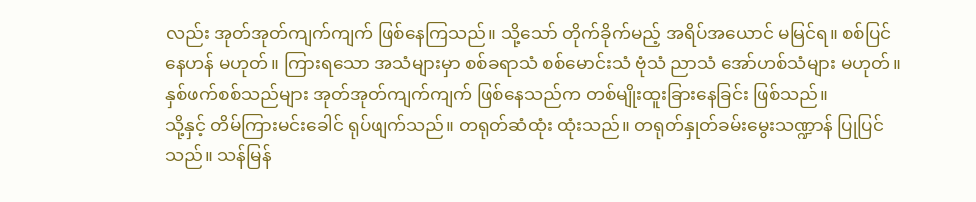လည်း အုတ်အုတ်ကျက်ကျက် ဖြစ်နေကြသည်။ သို့သော် တိုက်ခိုက်မည့် အရိပ်အယောင် မမြင်ရ။ စစ်ပြင်နေဟန် မဟုတ်။ ကြားရသော အသံများမှာ စစ်ခရာသံ စစ်မောင်းသံ ဗုံသံ ညာသံ အော်ဟစ်သံများ မဟုတ်။ နှစ်ဖက်စစ်သည်များ အုတ်အုတ်ကျက်ကျက် ဖြစ်နေသည်က တစ်မျိုးထူးခြားနေခြင်း ဖြစ်သည်။
သို့နှင့် တိမ်ကြားမင်းခေါင် ရုပ်ဖျက်သည်။ တရုတ်ဆံထုံး ထုံးသည်။ တရုတ်နှုတ်ခမ်းမွေးသဏ္ဍာန် ပြုပြင်သည်။ သန်မြန်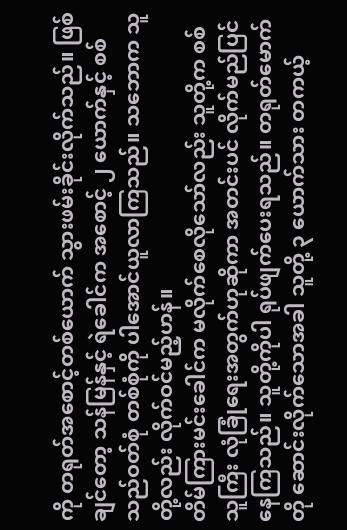ကို တရုတ်အစောင့်တစ်ယောက် သွားဖမ်းခိုင်းလိုက်သည်။ ဖြစ်ချင်တော့ သန်မြန်နှင့် ရဲခေါင်က အစောင့် ၂ ယောက်နှင့် စစ်သည်ဝတ်စုံ တစ်စုံကို ပါအောင်ယူလာကြသည်။ သဘောက သူတို့လည်း လိုက်ဝင်မည့်ဟန်။
တိမ်ကြားမင်းခေါင်က မလိုက်စေလိုသော်လည်း သူတို့က စစ်သူကြီး လုံခြုံရေးအတွက်ဟုဆိုကာ အတင်းပင် လိုက်မည်ပြင်နေကြသည်။ သူတို့ကိုပါ ရုပ်ဖျက်ပေးရသည်။ တရုတ်မောက်တို ဆောင်းလိုက်သောအခါ သူတို့ ၃ ယောက်သား တကယ့်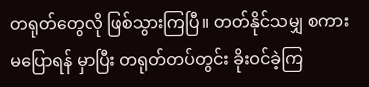တရုတ်တွေလို ဖြစ်သွားကြပြီ။ တတ်နိုင်သမျှ စကားမပြောရန် မှာပြီး တရုတ်တပ်တွင်း ခိုးဝင်ခဲ့ကြ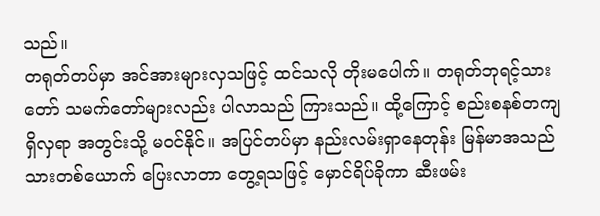သည်။
တရုတ်တပ်မှာ အင်အားများလှသဖြင့် ထင်သလို တိုးမပေါက်။ တရုတ်ဘုရင့်သားတော် သမက်တော်များလည်း ပါလာသည် ကြားသည်။ ထို့ကြောင့် စည်းစနစ်တကျ ရှိလှရာ အတွင်းသို့ မဝင်နိုင်။ အပြင်တပ်မှာ နည်းလမ်းရှာနေတုန်း မြန်မာအသည်သားတစ်ယောက် ပြေးလာတာ တွေ့ရသဖြင့် မှောင်ရိပ်ခိုကာ ဆီးဖမ်း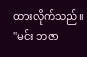ထားလိုက်သည်။
''မင်း ဘဇာ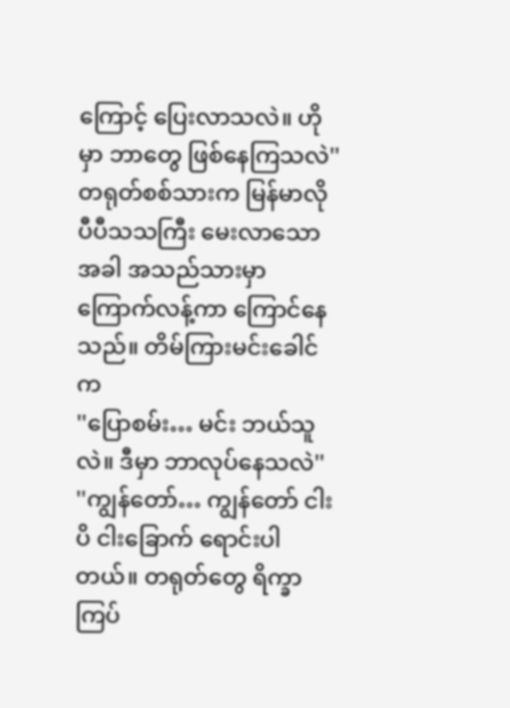ကြောင့် ပြေးလာသလဲ။ ဟိုမှာ ဘာတွေ ဖြစ်နေကြသလဲ''
တရုတ်စစ်သားက မြန်မာလို ပီပီသသကြီး မေးလာသောအခါ အသည်သားမှာ ကြောက်လန့်ကာ ကြောင်နေသည်။ တိမ်ကြားမင်းခေါင်က
''ပြောစမ်း… မင်း ဘယ်သူလဲ။ ဒီမှာ ဘာလုပ်နေသလဲ''
''ကျွန်တော်… ကျွန်တော် ငါးပိ ငါးခြောက် ရောင်းပါတယ်။ တရုတ်တွေ ရိက္ခာကြပ်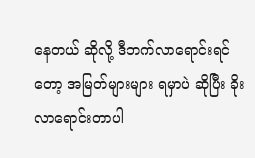နေတယ် ဆိုလို့ ဒီဘက်လာရောင်းရင်တော့ အမြတ်များများ ရမှာပဲ ဆိုပြီး ခိုးလာရောင်းတာပါ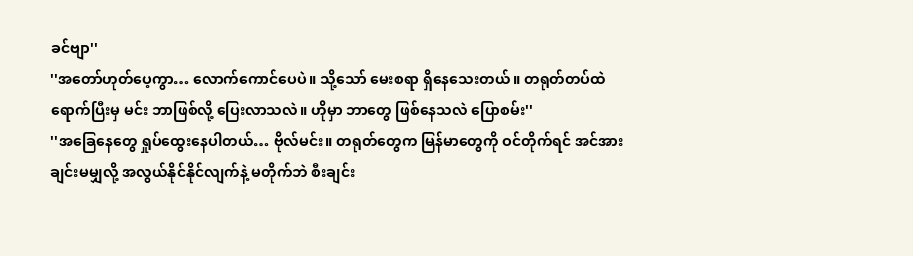ခင်ဗျာ''
''အတော်ဟုတ်ပေ့ကွာ… လောက်ကောင်ပေပဲ။ သို့သော် မေးစရာ ရှိနေသေးတယ်။ တရုတ်တပ်ထဲ ရောက်ပြီးမှ မင်း ဘာဖြစ်လို့ ပြေးလာသလဲ။ ဟိုမှာ ဘာတွေ ဖြစ်နေသလဲ ပြောစမ်း''
''အခြေနေတွေ ရှုပ်ထွေးနေပါတယ်… ဗိုလ်မင်း။ တရုတ်တွေက မြန်မာတွေကို ဝင်တိုက်ရင် အင်အားချင်းမမျှလို့ အလွယ်နိုင်နိုင်လျက်နဲ့ မတိုက်ဘဲ စီးချင်း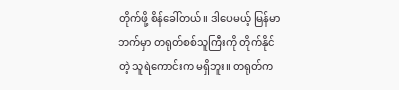တိုက်ဖို့ စိန်ခေါ်တယ်။ ဒါပေမယ့် မြန်မာဘက်မှာ တရုတ်စစ်သူကြီးကို တိုက်နိုင်တဲ့ သူရဲကောင်းက မရှိဘူး။ တရုတ်က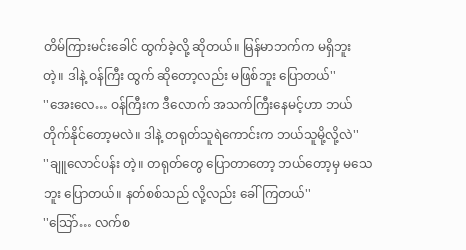တိမ်ကြားမင်းခေါင် ထွက်ခဲ့လို့ ဆိုတယ်။ မြန်မာဘက်က မရှိဘူး တဲ့။ ဒါနဲ့ ဝန်ကြီး ထွက် ဆိုတော့လည်း မဖြစ်ဘူး ပြောတယ်''
''အေးလေ… ဝန်ကြီးက ဒီလောက် အသက်ကြီးနေမင့်ဟာ ဘယ်တိုက်နိုင်တော့မလဲ။ ဒါနဲ့ တရုတ်သူရဲကောင်းက ဘယ်သူမို့လို့လဲ''
''ချူလောင်ပန်း တဲ့။ တရုတ်တွေ ပြောတာတော့ ဘယ်တော့မှ မသေဘူး ပြောတယ်။ နတ်စစ်သည် လို့လည်း ခေါ်ကြတယ်''
''သြော်… လက်စ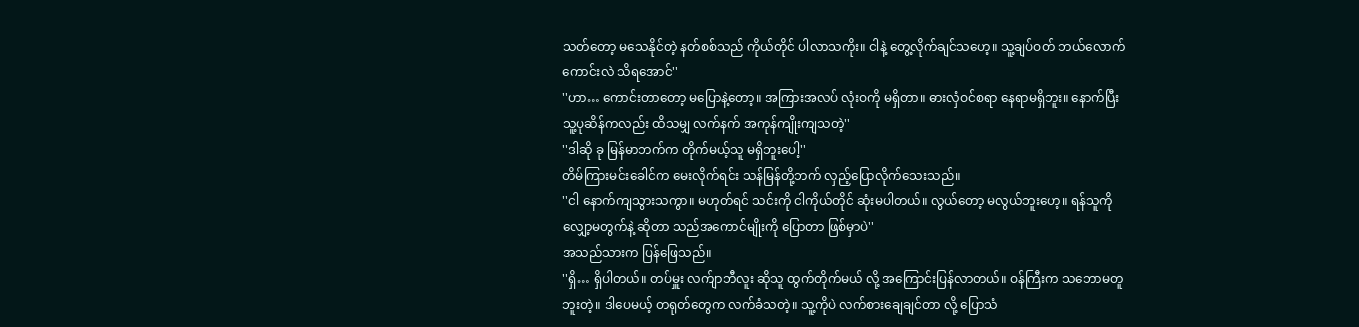သတ်တော့ မသေနိုင်တဲ့ နတ်စစ်သည် ကိုယ်တိုင် ပါလာသကိုး။ ငါနဲ့ တွေ့လိုက်ချင်သဟေ့။ သူ့ချပ်ဝတ် ဘယ်လောက်ကောင်းလဲ သိရအောင်''
''ဟာ… ကောင်းတာတော့ မပြောနဲ့တော့။ အကြားအလပ် လုံးဝကို မရှိတာ။ ဓားလှံဝင်စရာ နေရာမရှိဘူး။ နောက်ပြီး သူ့ပုဆိန်ကလည်း ထိသမျှ လက်နက် အကုန်ကျိုးကျသတဲ့''
''ဒါဆို ခု မြန်မာဘက်က တိုက်မယ့်သူ မရှိဘူးပေါ့''
တိမ်ကြားမင်းခေါင်က မေးလိုက်ရင်း သန်မြန်တို့ဘက် လှည့်ပြောလိုက်သေးသည်။
''ငါ နောက်ကျသွားသကွာ။ မဟုတ်ရင် သင်းကို ငါကိုယ်တိုင် ဆုံးမပါတယ်။ လွယ်တော့ မလွယ်ဘူးဟေ့။ ရန်သူကို လျှော့မတွက်နဲ့ ဆိုတာ သည်အကောင်မျိုးကို ပြောတာ ဖြစ်မှာပဲ''
အသည်သားက ပြန်ဖြေသည်။
''ရှိ… ရှိပါတယ်။ တပ်မှူး လက်ျာဘီလူး ဆိုသူ ထွက်တိုက်မယ် လို့ အကြောင်းပြန်လာတယ်။ ဝန်ကြီးက သဘောမတူဘူးတဲ့။ ဒါပေမယ့် တရုတ်တွေက လက်ခံသတဲ့။ သူ့ကိုပဲ လက်စားချေချင်တာ လို့ ပြောသံ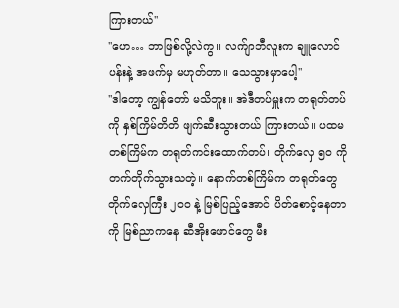ကြားတယ်''
''ဟေ… ဘာဖြစ်လို့လဲကွ။ လက်ျာဘီလူးက ချူလောင်ပန်းနဲ့ အဖက်မှ မဟုတ်တာ။ သေသွားမှာပေါ့''
''ဒါတော့ ကျွန်တော် မသိဘူး။ အဲဒီတပ်မှူးက တရုတ်တပ်ကို နှစ်ကြိမ်တိတိ ဖျက်ဆီးသွားတယ် ကြားတယ်။ ပထမတစ်ကြိမ်က တရုတ်ကင်းထောက်တပ်၊ တိုက်လှေ ၅၀ ကို တက်တိုက်သွားသတဲ့။ နောက်တစ်ကြိမ်က တရုတ်တွေ တိုက်လှေကြီး ၂၀၀ နဲ့ မြစ်ပြည့်အောင် ပိတ်စောင့်နေတာကို မြစ်ညာကနေ ဆီအိုးဖောင်တွေ မီး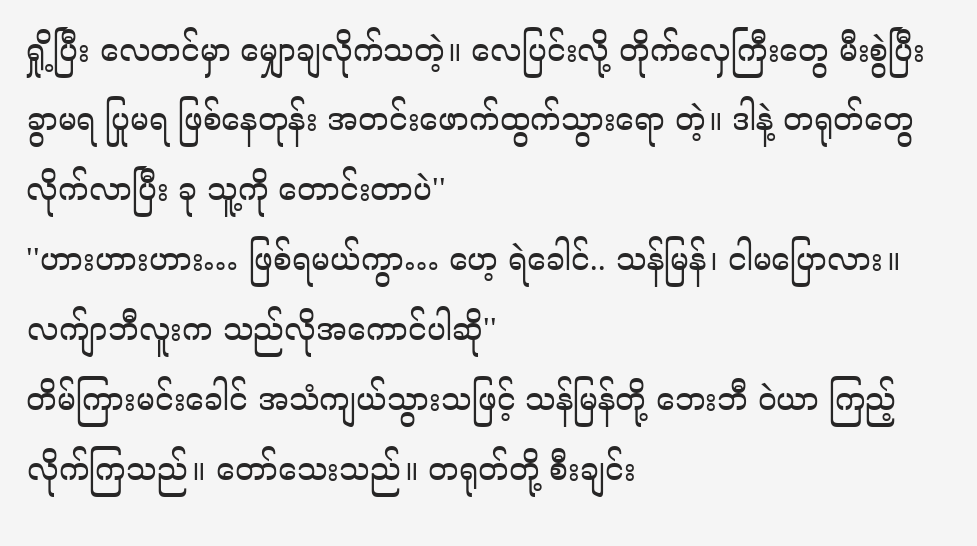ရှို့ပြီး လေတင်မှာ မျှောချလိုက်သတဲ့။ လေပြင်းလို့ တိုက်လှေကြီးတွေ မီးစွဲပြီး ခွာမရ ပြုမရ ဖြစ်နေတုန်း အတင်းဖောက်ထွက်သွားရော တဲ့။ ဒါနဲ့ တရုတ်တွေ လိုက်လာပြီး ခု သူ့ကို တောင်းတာပဲ''
''ဟားဟားဟား… ဖြစ်ရမယ်ကွာ… ဟေ့ ရဲခေါင်.. သန်မြန်၊ ငါမပြောလား။ လက်ျာဘီလူးက သည်လိုအကောင်ပါဆို''
တိမ်ကြားမင်းခေါင် အသံကျယ်သွားသဖြင့် သန်မြန်တို့ ဘေးဘီ ဝဲယာ ကြည့်လိုက်ကြသည်။ တော်သေးသည်။ တရုတ်တို့ စီးချင်း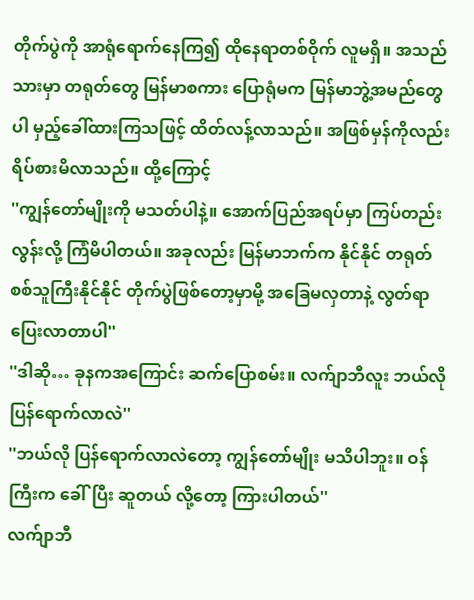တိုက်ပွဲကို အာရုံရောက်နေကြ၍ ထိုနေရာတစ်ဝိုက် လူမရှိ။ အသည်သားမှာ တရုတ်တွေ မြန်မာစကား ပြောရုံမက မြန်မာဘွဲ့အမည်တွေပါ မှည့်ခေါ်ထားကြသဖြင့် ထိတ်လန့်လာသည်။ အဖြစ်မှန်ကိုလည်း ရိပ်စားမိလာသည်။ ထို့ကြောင့်
''ကျွန်တော်မျိုးကို မသတ်ပါနဲ့။ အောက်ပြည်အရပ်မှာ ကြပ်တည်းလွန်းလို့ ကြံမိပါတယ်။ အခုလည်း မြန်မာဘက်က နိုင်နိုင် တရုတ်စစ်သူကြီးနိုင်နိုင် တိုက်ပွဲဖြစ်တော့မှာမို့ အခြေမလှတာနဲ့ လွတ်ရာပြေးလာတာပါ''
''ဒါဆို… ခုနကအကြောင်း ဆက်ပြောစမ်း။ လက်ျာဘီလူး ဘယ်လိုပြန်ရောက်လာလဲ''
''ဘယ်လို ပြန်ရောက်လာလဲတော့ ကျွန်တော်မျိုး မသိပါဘူး။ ဝန်ကြီးက ခေါ်ပြီး ဆူတယ် လို့တော့ ကြားပါတယ်''
လက်ျာဘီ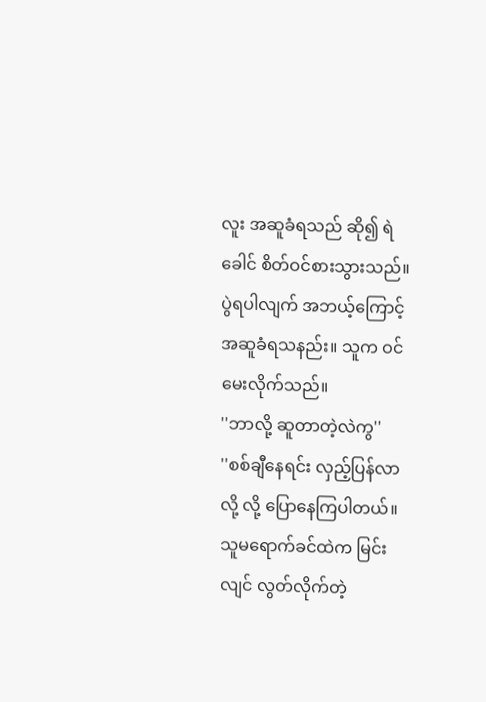လူး အဆူခံရသည် ဆို၍ ရဲခေါင် စိတ်ဝင်စားသွားသည်။ ပွဲရပါလျက် အဘယ့်ကြောင့် အဆူခံရသနည်း။ သူက ဝင်မေးလိုက်သည်။
''ဘာလို့ ဆူတာတဲ့လဲကွ''
''စစ်ချီနေရင်း လှည့်ပြန်လာလို့ လို့ ပြောနေကြပါတယ်။ သူမရောက်ခင်ထဲက မြင်းလျင် လွတ်လိုက်တဲ့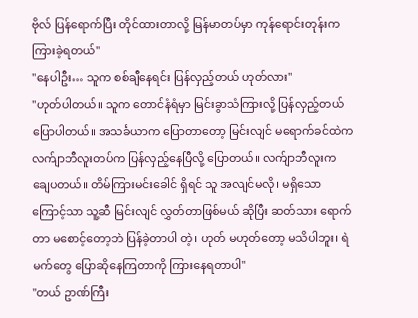ဗိုလ် ပြန်ရောက်ပြီး တိုင်ထားတာလို့ မြန်မာတပ်မှာ ကုန်ရောင်းတုန်းက ကြားခဲ့ရတယ်''
''နေပါဦး… သူက စစ်ချီနေရင်း ပြန်လှည့်တယ် ဟုတ်လား''
''ဟုတ်ပါတယ်။ သူက တောင်နံရံမှာ မြင်းခွာသံကြားလို့ ပြန်လှည့်တယ် ပြောပါတယ်။ အသင်္ခယာက ပြောတာတော့ မြင်းလျင် မရောက်ခင်ထဲက လက်ျာဘီလူးတပ်က ပြန်လှည့်နေပြီလို့ ပြောတယ်။ လက်ျာဘီလူးက ချေပတယ်။ တိမ်ကြားမင်းခေါင် ရှိရင် သူ အလျင်မလို၊ မရှိသောကြောင့်သာ သူ့ဆီ မြင်းလျင် လွှတ်တာဖြစ်မယ် ဆိုပြီး ဆတ်သား ရောက်တာ မစောင့်တော့ဘဲ ပြန်ခဲ့တာပါ တဲ့၊ ဟုတ် မဟုတ်တော့ မသိပါဘူး၊ ရဲမက်တွေ ပြောဆိုနေကြတာကို ကြားနေရတာပါ''
''တယ် ဥာဏ်ကြီး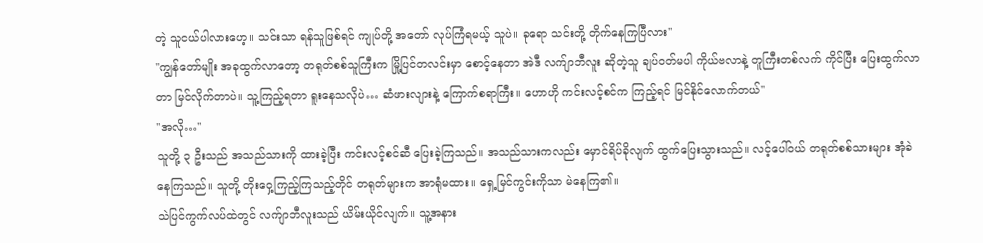တဲ့ သူငယ်ပါလားဟေ့။ သင်းသာ ရန်သူဖြစ်ရင် ကျုပ်တို့ အတော် လုပ်ကြံရမယ့် သူပဲ။ ခုရော သင်းတို့ တိုက်နေကြပြီလား''
''ကျွန်တော်မျိုး အခုထွက်လာတော့ တရုတ်စစ်သူကြီးက မြို့ပြင်တလင်းမှာ စောင့်နေတာ အဲဒီ လက်ျာဘီလူး ဆိုတဲ့သူ ချပ်ဝတ်မပါ ကိုယ်ဗလာနဲ့ တူကြီးတစ်လက် ကိုင်ပြီး ပြေးထွက်လာတာ မြင်လိုက်တာပဲ။ သူ့ကြည့်ရတာ ရူးနေသလိုပဲ… ဆံဖားလျားနဲ့ ကြောက်စရာကြီး။ ဟောဟို ကင်းလင့်စင်က ကြည့်ရင် မြင်နိုင်လောက်တယ်''
''အလို…''
သူတို့ ၃ ဦးသည် အသည်သားကို ထားခဲ့ပြီး ကင်းလင့်စင်ဆီ ပြေးခဲ့ကြသည်။ အသည်သားကလည်း မှောင်ရိပ်ခိုလျက် ထွက်ပြေးသွားသည်။ လင့်ပေါ်ဝယ် တရုတ်စစ်သားများ အုံခဲနေကြသည်။ သူတို့ တိုးဝှေ့ကြည့်ကြသည့်တိုင် တရုတ်များက အာရုံမထား။ ရှေ့မြင်ကွင်းကိုသာ မဲနေကြ၏။
သဲပြင်ကွက်လပ်ထဲတွင် လက်ျာဘီလူးသည် ယိမ်းယိုင်လျက်။ သူ့အနား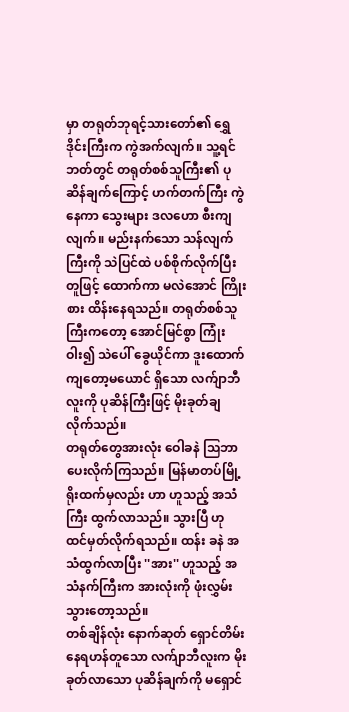မှာ တရုတ်ဘုရင့်သားတော်၏ ရွှေဒိုင်းကြီးက ကွဲအက်လျက်။ သူ့ရင်ဘတ်တွင် တရုတ်စစ်သူကြီး၏ ပုဆိန်ချက်ကြောင့် ဟက်တက်ကြီး ကွဲနေကာ သွေးများ ဒလဟော စီးကျလျက်။ မည်းနက်သော သန်လျက်ကြီးကို သဲပြင်ထဲ ပစ်စိုက်လိုက်ပြီး တူဖြင့် ထောက်ကာ မလဲအောင် ကြိုးစား ထိန်းနေရသည်။ တရုတ်စစ်သူကြီးကတော့ အောင်မြင်စွာ ကြုံးဝါး၍ သဲပေါ် ခွေယိုင်ကာ ဒူးထောက်ကျတော့မယောင် ရှိသော လက်ျာဘီလူးကို ပုဆိန်ကြီးဖြင့် မိုးခုတ်ချလိုက်သည်။
တရုတ်တွေအားလုံး ဝေါခနဲ သြဘာပေးလိုက်ကြသည်။ မြန်မာတပ်မြို့ရိုးထက်မှလည်း ဟာ ဟူသည့် အသံကြီး ထွက်လာသည်။ သွားပြီ ဟု ထင်မှတ်လိုက်ရသည်။ ထန်း ခနဲ အသံထွက်လာပြီး ''အား'' ဟူသည့် အသံနက်ကြီးက အားလုံးကို ဖုံးလွှမ်းသွားတော့သည်။
တစ်ချိန်လုံး နောက်ဆုတ် ရှောင်တိမ်းနေရဟန်တူသော လက်ျာဘီလူးက မိုးခုတ်လာသော ပုဆိန်ချက်ကို မရှောင်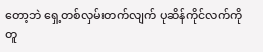တော့ဘဲ ရှေ့တစ်လှမ်းတက်လျက် ပုဆိန်ကိုင်လက်ကို တူ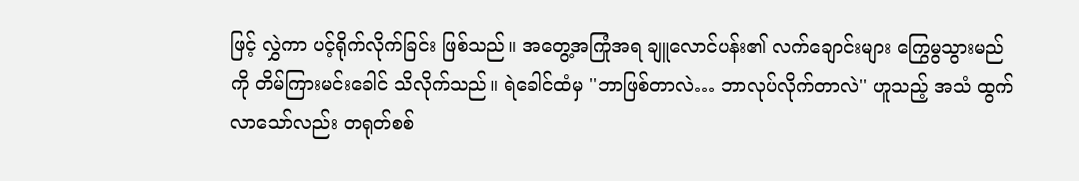ဖြင့် လွှဲကာ ပင့်ရိုက်လိုက်ခြင်း ဖြစ်သည်။ အတွေ့အကြုံအရ ချူလောင်ပန်း၏ လက်ချောင်းများ ကြွေမွသွားမည်ကို တိမ်ကြားမင်းခေါင် သိလိုက်သည်။ ရဲခေါင်ထံမှ ''ဘာဖြစ်တာလဲ… ဘာလုပ်လိုက်တာလဲ'' ဟူသည့် အသံ ထွက်လာသော်လည်း တရုတ်စစ်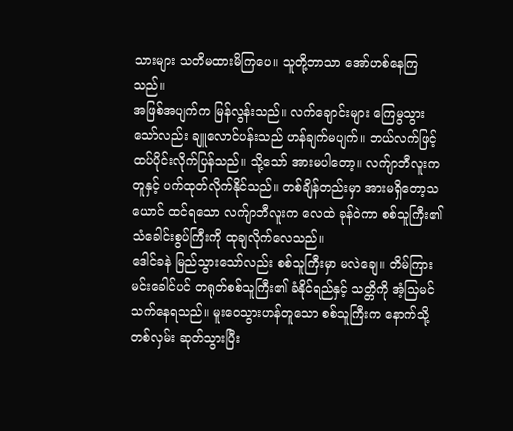သားများ သတိမထားမိကြပေ။ သူတို့ဘာသာ အော်ဟစ်နေကြသည်။
အဖြစ်အပျက်က မြန်လွန်းသည်။ လက်ချောင်းများ ကြေမွသွားသော်လည်း ချူလောင်ပန်းသည် ဟန်ချက်မပျက်။ ဘယ်လက်ဖြင့် ထပ်ပိုင်းလိုက်ပြန်သည်။ သို့သော် အားမပါတော့။ လက်ျာဘီလူးက တူနှင့် ပက်ထုတ်လိုက်နိုင်သည်။ တစ်ချိန်တည်းမှာ အားမရှိတော့သယောင် ထင်ရသော လက်ျာဘီလူးက လေထဲ ခုန်ဝဲကာ စစ်သူကြီး၏ သံခေါင်းစွပ်ကြီးကို ထုချလိုက်လေသည်။
ဒေါင်ခနဲ မြည်သွားသော်လည်း စစ်သူကြီးမှာ မလဲချေ။ တိမ်ကြားမင်းခေါင်ပင် တရုတ်စစ်သူကြီး၏ ခံနိုင်ရည်နှင့် သတ္တိကို အံ့သြမင်သက်နေရသည်။ မူးဝေသွားဟန်တူသော စစ်သူကြီးက နောက်သို့ တစ်လှမ်း ဆုတ်သွားပြီး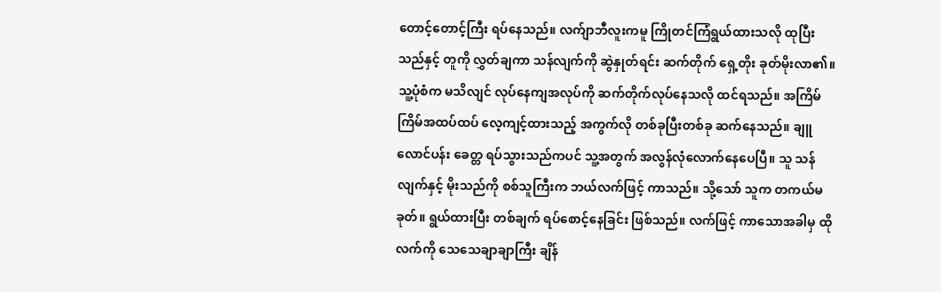တောင့်တောင့်ကြီး ရပ်နေသည်။ လက်ျာဘီလူးကမူ ကြိုတင်ကြံရွယ်ထားသလို ထုပြီးသည်နှင့် တူကို လွှတ်ချကာ သန်လျက်ကို ဆွဲနှုတ်ရင်း ဆက်တိုက် ရှေ့တိုး ခုတ်မိုးလာ၏။
သူ့ပုံစံက မသိလျင် လုပ်နေကျအလုပ်ကို ဆက်တိုက်လုပ်နေသလို ထင်ရသည်။ အကြိမ်ကြိမ်အထပ်ထပ် လေ့ကျင့်ထားသည့် အကွက်လို တစ်ခုပြီးတစ်ခု ဆက်နေသည်။ ချူလောင်ပန်း ခေတ္တ ရပ်သွားသည်ကပင် သူ့အတွက် အလွန်လုံလောက်နေပေပြီ။ သူ သန်လျက်နှင့် မိုးသည်ကို စစ်သူကြီးက ဘယ်လက်ဖြင့် ကာသည်။ သို့သော် သူက တကယ်မခုတ်။ ရွယ်ထားပြီး တစ်ချက် ရပ်စောင့်နေခြင်း ဖြစ်သည်။ လက်ဖြင့် ကာသောအခါမှ ထိုလက်ကို သေသေချာချာကြီး ချိန်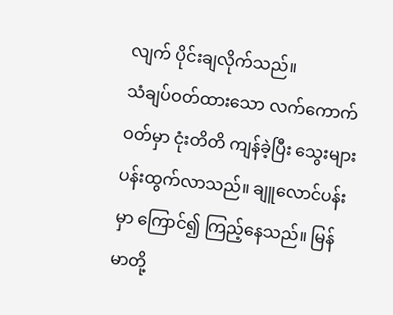လျက် ပိုင်းချလိုက်သည်။
သံချပ်ဝတ်ထားသော လက်ကောက်ဝတ်မှာ ငုံးတိတိ ကျန်ခဲ့ပြီး သွေးများ ပန်းထွက်လာသည်။ ချူလောင်ပန်းမှာ ကြောင်၍ ကြည့်နေသည်။ မြန်မာတို့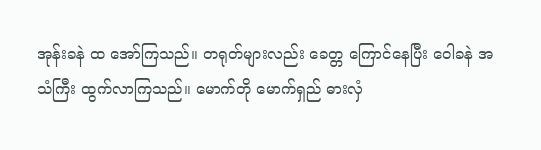အုန်းခနဲ ထ အော်ကြသည်။ တရုတ်များလည်း ခေတ္တ ကြောင်နေပြီး ဝေါခနဲ အသံကြီး ထွက်လာကြသည်။ မောက်တို မောက်ရှည် ဓားလှံ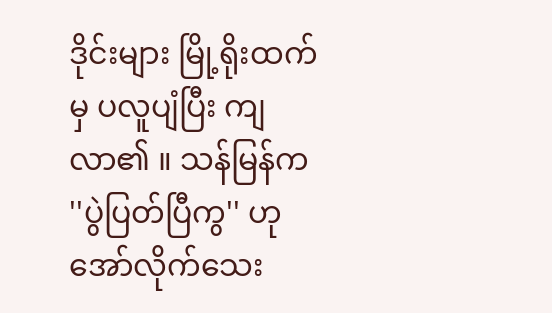ဒိုင်းများ မြို့ရိုးထက်မှ ပလူပျံပြီး ကျလာ၏ ။ သန်မြန်က ''ပွဲပြတ်ပြီကွ'' ဟု အော်လိုက်သေး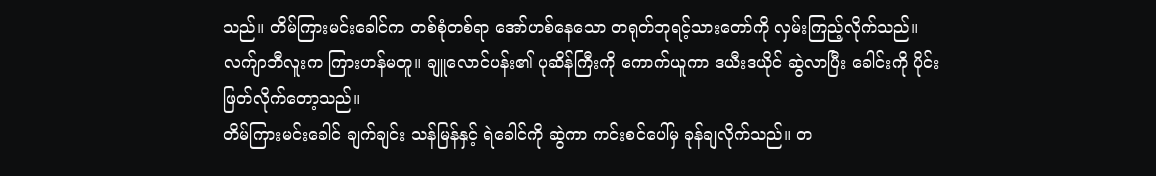သည်။ တိမ်ကြားမင်းခေါင်က တစ်စုံတစ်ရာ အော်ဟစ်နေသော တရုတ်ဘုရင့်သားတော်ကို လှမ်းကြည့်လိုက်သည်။ လက်ျာဘီလူးက ကြားဟန်မတူ။ ချူလောင်ပန်း၏ ပုဆိန်ကြီးကို ကောက်ယူကာ ဒယီးဒယိုင် ဆွဲလာပြီး ခေါင်းကို ပိုင်းဖြတ်လိုက်တော့သည်။
တိမ်ကြားမင်းခေါင် ချက်ချင်း သန်မြန်နှင့် ရဲခေါင်ကို ဆွဲကာ ကင်းစင်ပေါ်မှ ခုန်ချလိုက်သည်။ တ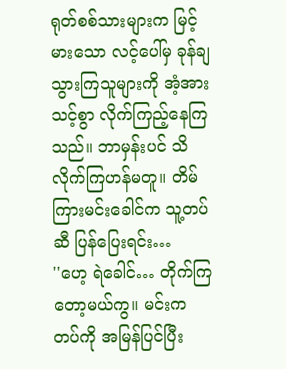ရုတ်စစ်သားများက မြင့်မားသော လင့်ပေါ်မှ ခုန်ချသွားကြသူများကို အံ့အားသင့်စွာ လိုက်ကြည့်နေကြသည်။ ဘာမှန်းပင် သိလိုက်ကြဟန်မတူ။ တိမ်ကြားမင်းခေါင်က သူ့တပ်ဆီ ပြန်ပြေးရင်း…
''ဟေ့ ရဲခေါင်… တိုက်ကြတော့မယ်ကွ။ မင်းက တပ်ကို အမြန်ပြင်ပြီး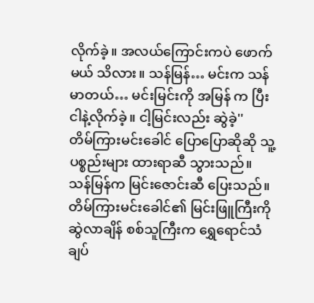လိုက်ခဲ့။ အလယ်ကြောင်းကပဲ ဖောက်မယ် သိလား။ သန်မြန်… မင်းက သန်မာတယ်… မင်းမြင်းကို အမြန် က ပြီး ငါနဲ့လိုက်ခဲ့။ ငါ့မြင်းလည်း ဆွဲခဲ့''
တိမ်ကြားမင်းခေါင် ပြောပြောဆိုဆို သူ့ပစ္စည်းများ ထားရာဆီ သွားသည်။ သန်မြန်က မြင်းဇောင်းဆီ ပြေးသည်။ တိမ်ကြားမင်းခေါင်၏ မြင်းဖြူကြီးကို ဆွဲလာချိန် စစ်သူကြီးက ရွှေရောင်သံချပ်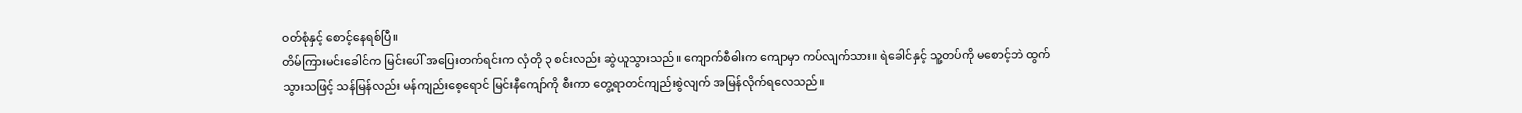ဝတ်စုံနှင့် စောင့်နေရစ်ပြီ။
တိမ်ကြားမင်းခေါင်က မြင်းပေါ် အပြေးတက်ရင်းက လှံတို ၃ စင်းလည်း ဆွဲယူသွားသည်။ ကျောက်စီဓါးက ကျောမှာ ကပ်လျက်သား။ ရဲခေါင်နှင့် သူ့တပ်ကို မစောင့်ဘဲ ထွက်သွားသဖြင့် သန်မြန်လည်း မန်ကျည်းစေ့ရောင် မြင်းနီကျော်ကို စီးကာ တွေ့ရာတင်ကျည်းစွဲလျက် အမြန်လိုက်ရလေသည်။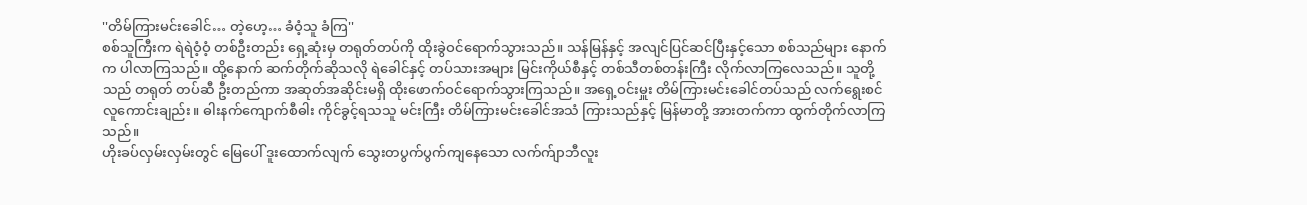''တိမ်ကြားမင်းခေါင်… တဲ့ဟေ့… ခံဝံ့သူ ခံကြ''
စစ်သူကြီးက ရဲရဲဝံ့ဝံ့ တစ်ဦးတည်း ရှေ့ဆုံးမှ တရုတ်တပ်ကို ထိုးခွဲဝင်ရောက်သွားသည်။ သန်မြန်နှင့် အလျင်ပြင်ဆင်ပြီးနှင့်သော စစ်သည်များ နောက်က ပါလာကြသည်။ ထို့နောက် ဆက်တိုက်ဆိုသလို ရဲခေါင်နှင့် တပ်သားအများ မြင်းကိုယ်စီနှင့် တစ်သီတစ်တန်းကြီး လိုက်လာကြလေသည်။ သူတို့သည် တရုတ် တပ်ဆီ ဦးတည်ကာ အဆုတ်အဆိုင်းမရှိ ထိုးဖောက်ဝင်ရောက်သွားကြသည်။ အရှေ့ဝင်းမှူး တိမ်ကြားမင်းခေါင်တပ်သည် လက်ရွေးစင် လူကောင်းချည်း။ ဓါးနက်ကျောက်စီဓါး ကိုင်ခွင့်ရသသူ မင်းကြီး တိမ်ကြားမင်းခေါင်အသံ ကြားသည်နှင့် မြန်မာတို့ အားတက်ကာ ထွက်တိုက်လာကြသည်။
ဟိုးခပ်လှမ်းလှမ်းတွင် မြေပေါ် ဒူးထောက်လျက် သွေးတပွက်ပွက်ကျနေသော လက်က်ျာဘီလူး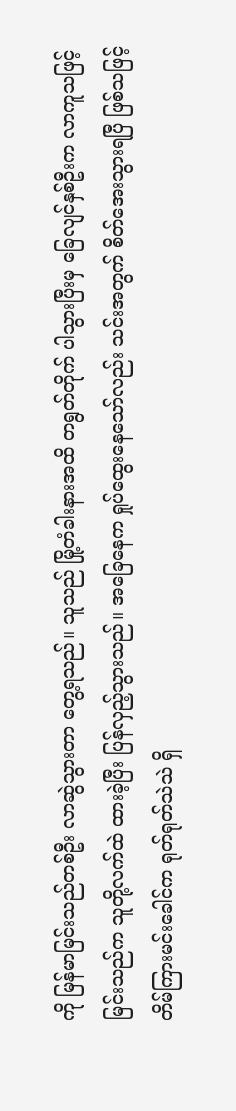ကို မြန်မာမြင်းသည်တစ်ဦး လာဆွဲသွားတာ တွေ့ရသည်။ သူသည် မြို့တံခါးနားအထိ တရွတ်တိုက် ပါသွားပြီးမှ ခြေလျင်နှစ်ဦးက လာကူသဖြင့် မြင်းသည်က သူတို့လက်ထဲ ထားခဲ့ပြီး ပြန်လှည့်သွားသည်။ အခြေနေက ရှုပ်ထွေးနေသော်လည်း သင်းအတွက် စိတ်အေးသွားရပြီ ဖြစ်သဖြင့် တိမ်ကြားမင်းခေါင်က ရုတ်ရုတ်သဲသဲ ရှိ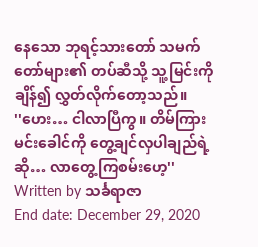နေသော ဘုရင့်သားတော် သမက်တော်များ၏ တပ်ဆီသို့ သူ့မြင်းကို ချိန်၍ လွှတ်လိုက်တော့သည်။
''ဟေး… ငါလာပြီကွ။ တိမ်ကြားမင်းခေါင်ကို တွေ့ချင်လှပါချည်ရဲ့ ဆို… လာတွေ့ကြစမ်းဟေ့''
Written by သင်္ခရာဇာ
End date: December 29, 2020